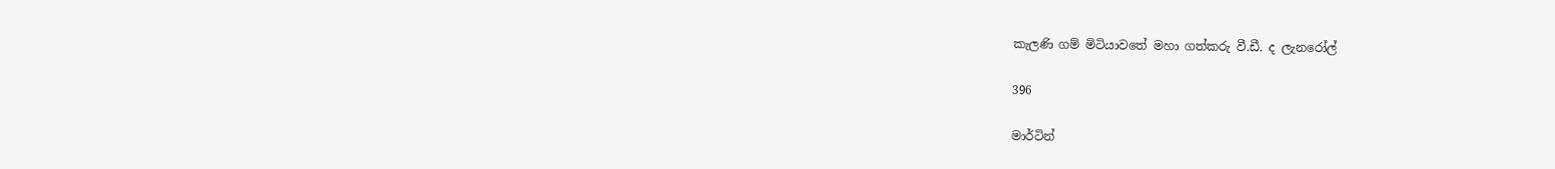කැලණි ගම් මිටියාවතේ මහා ගත්කරු වී.ඩී. ද ලැනරෝල්

396

මාර්ටින්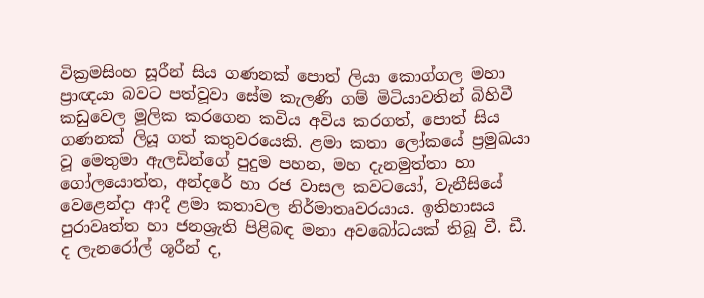වික්‍රමසිංහ සූරීන් සිය ගණනක් පොත් ලියා කොග්ගල මහා ප්‍රාඥයා බවට පත්වූවා සේම කැලණි ගම් මිටියාවතින් බිහිවී කඩුවෙල මූලික කරගෙන කවිය අවිය කරගත්, පොත් සිය ගණනක් ලියූ ගත් කතුවරයෙකි. ළමා කතා ලෝකයේ ප්‍රමුඛයා වූ මෙතුමා ඇලඩින්ගේ පුදුම පහන, මහ දැනමුත්තා හා ගෝලයොත්ත, අන්දරේ හා රජ වාසල කවටයෝ, වැනීසියේ වෙළෙන්දා ආදී ළමා කතාවල නිර්මාතෘවරයාය. ඉතිහාසය පුරාවෘත්ත හා ජනශ්‍රැති පිළිබඳ මනා අවබෝධයක් තිබූ වී. ඩී. ද ලැනරෝල් ශූරීන් ද,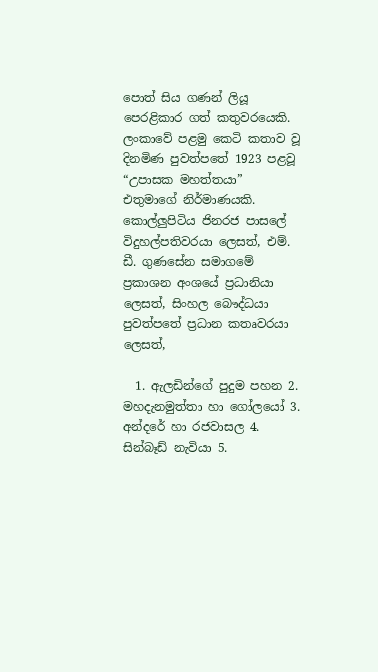පොත් සිය ගණන් ලියූ පෙරළිකාර ගත් කතුවරයෙකි. ලංකාවේ පළමු කෙටි කතාව වූ දිනමිණ පුවත්පතේ 1923 පළවූ “උපාසක මහත්තයා” එතුමාගේ නිර්මාණයකි. කොල්ලුපිටිය ජිනරජ පාසලේ විදුහල්පතිවරයා ලෙසත්, එම්. ඩී. ගුණසේන සමාගමේ ප්‍රකාශන අංශයේ ප්‍රධානියා ලෙසත්, සිංහල බෞද්ධයා පුවත්පතේ ප්‍රධාන කතෘවරයා ලෙසත්,

  1. ඇලඩින්ගේ පුදුම පහන 2. මහදැනමුත්තා හා ගෝලයෝ 3. අන්දරේ හා රජවාසල 4. සින්බෑඩ් නැවියා 5.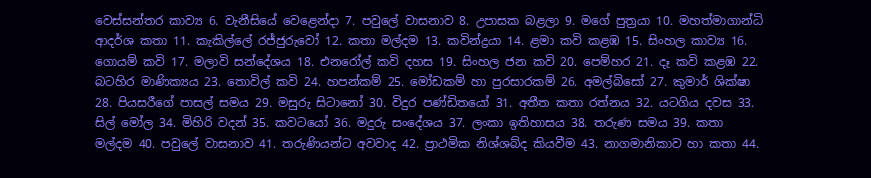වෙස්සන්තර කාව්‍ය 6. වැනීසියේ වෙළෙන්දා 7. පවුලේ වාසනාව 8. උපාසක බළලා 9. මගේ පුත්‍රයා 10. මහත්මාගාන්ධි ආදර්ශ කතා 11. කැකිල්ලේ රජ්ජුරුවෝ 12. කතා මල්දම 13. කවින්ද්‍රයා 14. ළමා කවි කළඹ 15. සිංහල කාව්‍ය 16. ගොයම් කවි 17. මලාවි සන්දේශය 18. එනරෝල් කවි දහස 19. සිංහල ජන කවි 20. පෙම්හර 21. දෑ කවි කළඹ 22. බටහිර මාණික්‍යය 23. තොවිල් කවි 24. හපන්කම් 25. මෝඩකම් හා පුරසාරකම් 26. අමල්බිසෝ 27. කුමාර් ශික්ෂා 28. පියසරීගේ පාසල් සමය 29. මසුරු සිටානෝ 30. විදුර පණ්ඩිතයෝ 31. අතීත කතා රත්නය 32. යටගිය දවස 33. සිල් මෝල 34. මිහිරි වදන් 35. කවටයෝ 36. මදුරු සංදේශය 37. ලංකා ඉතිහාසය 38. තරුණ සමය 39. කතා මල්දම 40. පවුලේ වාසනාව 41. තරුණියන්ට අවවාද 42. ප්‍රාථමික නිශ්ශබ්ද කියවීම 43. නාගමානිකාව හා කතා 44.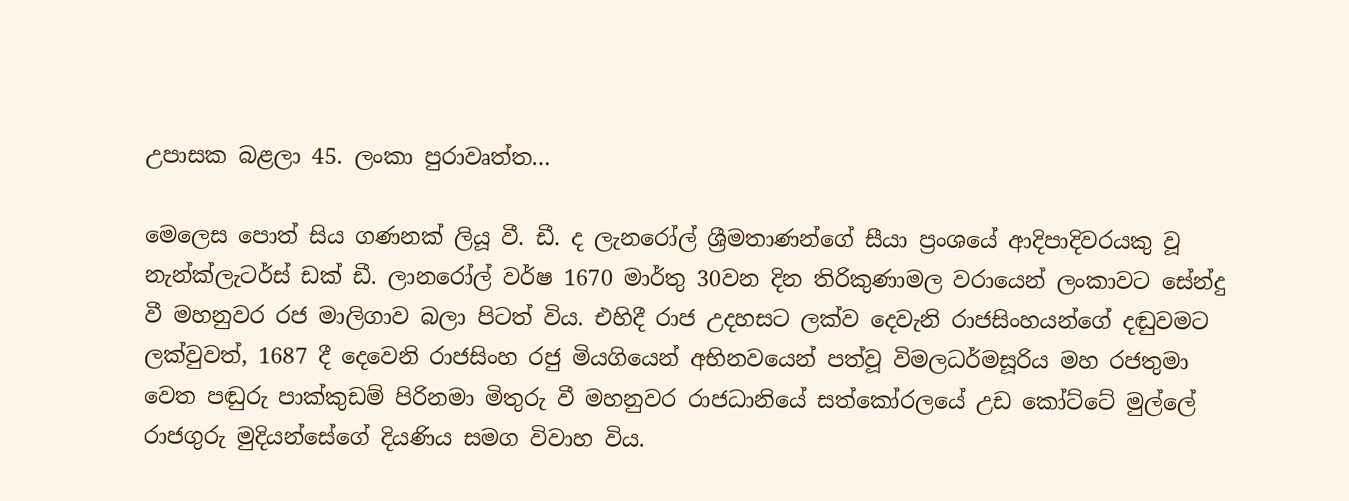උපාසක බළලා 45. ලංකා පුරාවෘත්ත…

මෙලෙස පොත් සිය ගණනක් ලියූ වී. ඩී. ද ලැනරෝල් ශ්‍රීමතාණන්ගේ සීයා ප්‍රංශයේ ආදිපාදිවරයකු වූ නැන්ක්ලැටර්ස් ඩක් ඩී. ලානරෝල් වර්ෂ 1670 මාර්තු 30වන දින තිරිකුණාමල වරායෙන් ලංකාවට සේන්දු වී මහනුවර රජ මාලිගාව බලා පිටත් විය. එහිදී රාජ උදහසට ලක්ව දෙවැනි රාජසිංහයන්ගේ දඬුවමට ලක්වුවත්, 1687 දී දෙවෙනි රාජසිංහ රජු මියගියෙන් අභිනවයෙන් පත්වූ විමලධර්මසූරිය මහ රජතුමා වෙත පඬුරු පාක්කුඩම් පිරිනමා මිතුරු වී මහනුවර රාජධානියේ සත්කෝරලයේ උඩ කෝට්ටේ මුල්ලේ රාජගුරු මුදියන්සේගේ දියණිය සමග විවාහ විය.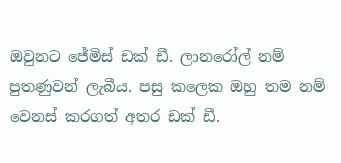ඔවුනට ජේමිස් ඩක් ඩී. ලානරෝල් නම් පුතණුවන් ලැබීය. පසු කලෙක ඔහු තම නම් වෙනස් කරගත් අතර ඩක් ඩී.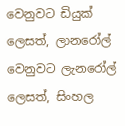වෙනුවට ඩියුක් ලෙසත්, ලානරෝල් වෙනුවට ලැනරෝල් ලෙසත්, සිංහල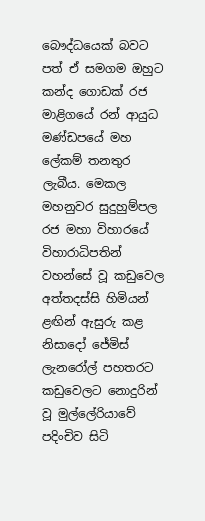බෞද්ධයෙක් බවට පත් ඒ සමගම ඔහුට කන්ද ගොඩක් රජ මාළිගයේ රන් ආයුධ මණ්ඩපයේ මහ ලේකම් තනතුර ලැබීය. මෙකල මහනුවර සුදුහුම්පල රජ මහා විහාරයේ විහාරාධිපතින් වහන්සේ වූ කඩුවෙල අත්තදස්සි හිමියන් ළඟින් ඇසුරු කළ නිසාදෝ ජේමිස් ලැනරෝල් පහතරට කඩුවෙලට නොදුරින් වූ මුල්ලේරියාවේ පදිංචිව සිටි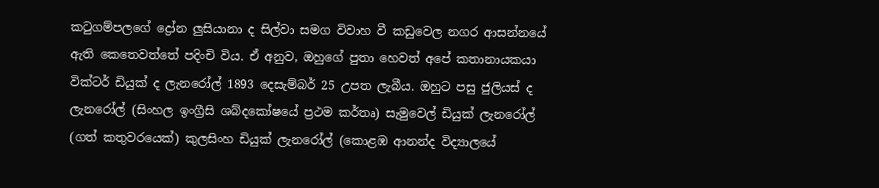කටුගම්පලගේ ද්‍රෝන ලුසියානා ද සිල්වා සමග විවාහ වී කඩුවෙල නගර ආසන්නයේ ඇති කෙතෙවත්තේ පදිංචි විය. ඒ අනුව, ඔහුගේ පුතා හෙවත් අපේ කතානායකයා වික්ටර් ඩියුක් ද ලැනරෝල් 1893 දෙසැම්බර් 25 උපත ලැබීය. ඔහුට පසු ජුලියස් ද ලැනරෝල් (සිංහල ඉංග්‍රීසි ශබ්දකෝෂයේ ප්‍රථම කර්තෘ) සැමුවෙල් ඩියුක් ලැනරෝල් (ගත් කතුවරයෙක්) කුලසිංහ ඩියුක් ලැනරෝල් (කොළඹ ආනන්ද විද්‍යාලයේ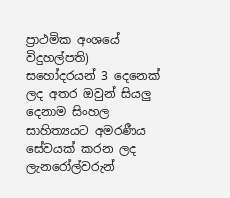ප්‍රාථමික අංශයේ විදුහල්පති) සහෝදරයන් 3 දෙනෙක් ලද අතර ඔවුන් සියලු දෙනාම සිංහල සාහිත්‍යයට අමරණීය සේවයක් කරන ලද ලැනරෝල්වරුන්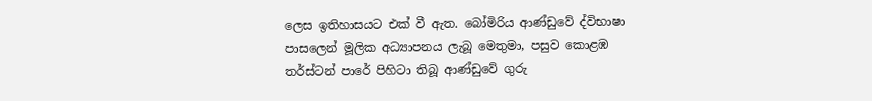ලෙස ඉතිහාසයට එක් වී ඇත. බෝමිරිය ආණ්ඩුවේ ද්විභාෂා පාසලෙන් මූලික අධ්‍යාපනය ලැබූ මෙතුමා, පසුව කොළඹ තර්ස්ටන් පාරේ පිහිටා තිබූ ආණ්ඩුවේ ගුරු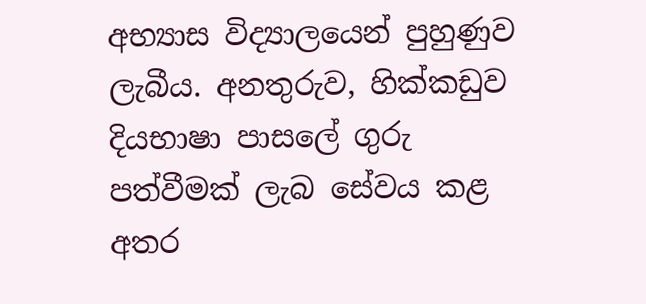අභ්‍යාස විද්‍යාලයෙන් පුහුණුව ලැබීය. අනතුරුව, හික්කඩුව දියභාෂා පාසලේ ගුරු පත්වීමක් ලැබ සේවය කළ අතර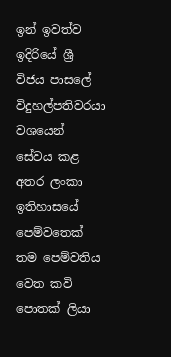ඉන් ඉවත්ව ඉදිරියේ ශ්‍රී විජය පාසලේ විදුහල්පතිවරයා වශයෙන් සේවය කළ අතර ලංකා ඉතිහාසයේ පෙම්වතෙක් තම පෙම්වතිය වෙත කවි පොතක් ලියා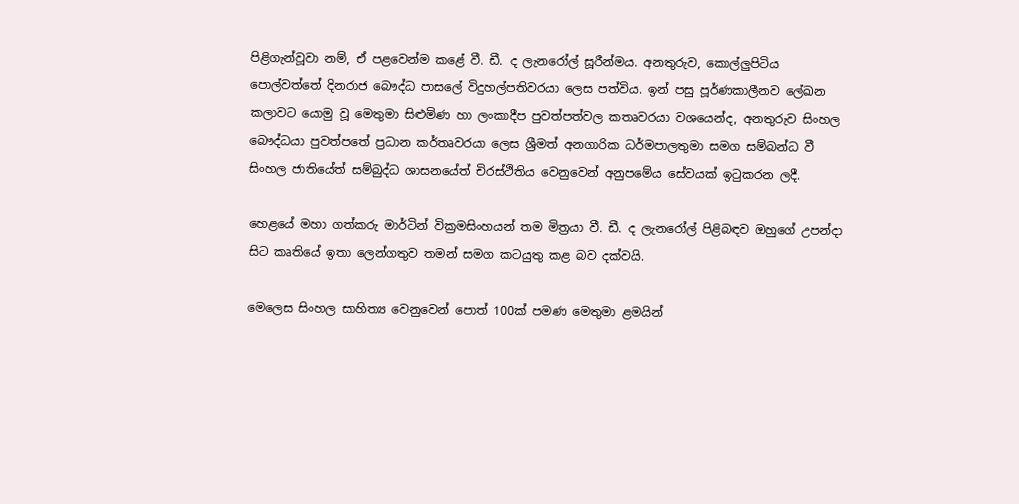පිළිගැන්වූවා නම්, ඒ පළවෙන්ම කළේ වී. ඩී. ද ලැනරෝල් සූරීන්මය. අනතුරුව, කොල්ලුපිටිය පොල්වත්තේ දිනරාජ බෞද්ධ පාසලේ විදුහල්පතිවරයා ලෙස පත්විය. ඉන් පසු පූර්ණකාලීනව ලේඛන කලාවට යොමු වූ මෙතුමා සිළුමිණ හා ලංකාදීප පුවත්පත්වල කතෘවරයා වශයෙන්ද, අනතුරුව සිංහල බෞද්ධයා පුවත්පතේ ප්‍රධාන කර්තෘවරයා ලෙස ශ්‍රීමත් අනගාරික ධර්මපාලතුමා සමග සම්බන්ධ වී සිංහල ජාතියේත් සම්බුද්ධ ශාසනයේත් චිරස්ථිතිය වෙනුවෙන් අනුපමේය සේවයක් ඉටුකරන ලදී.

හෙළයේ මහා ගත්කරු මාර්ටින් වික්‍රමසිංහයන් තම මිත්‍රයා වී. ඩී. ද ලැනරෝල් පිළිබඳව ඔහුගේ උපන්දා සිට කෘතියේ ඉතා ලෙන්ගතුව තමන් සමග කටයුතු කළ බව දක්වයි.

මෙලෙස සිංහල සාහිත්‍ය වෙනුවෙන් පොත් 100ක් පමණ මෙතුමා ළමයින්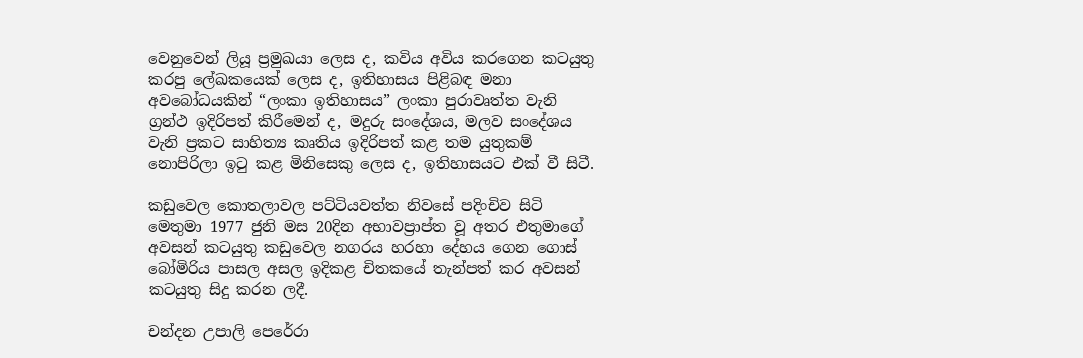වෙනුවෙන් ලියූ ප්‍රමුඛයා ලෙස ද, කවිය අවිය කරගෙන කටයුතු කරපු ලේඛකයෙක් ලෙස ද, ඉතිහාසය පිළිබඳ මනා අවබෝධයකින් “ලංකා ඉතිහාසය” ලංකා පුරාවෘත්ත වැනි ග්‍රන්ථ ඉදිරිපත් කිරීමෙන් ද, මදුරු සංදේශය, මලව සංදේශය වැනි ප්‍රකට සාහිත්‍ය කෘතිය ඉදිරිපත් කළ තම යුතුකම් නොපිරිලා ඉටු කළ මිනිසෙකු ලෙස ද, ඉතිහාසයට එක් වී සිටී.

කඩුවෙල කොතලාවල පට්ටියවත්ත නිවසේ පදිංචිව සිටි මෙතුමා 1977 ජුනි මස 20දින අභාවප්‍රාප්ත වූ අතර එතුමාගේ අවසන් කටයුතු කඩුවෙල නගරය හරහා දේහය ගෙන ගොස් බෝමිරිය පාසල අසල ඉදිකළ චිතකයේ තැන්පත් කර අවසන් කටයුතු සිදු කරන ලදී.

චන්දන උපාලි පෙරේරා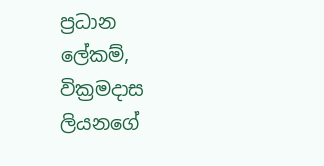ප්‍රධාන ලේකම්,
වික්‍රමදාස ලියනගේ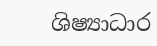ශිෂ්‍යාධාර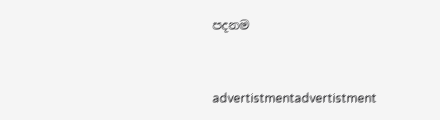පදනම


advertistmentadvertistment